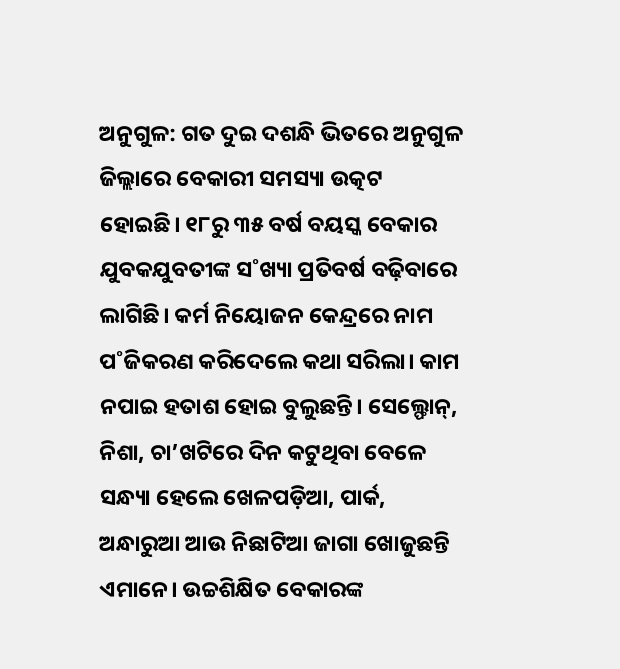ଅନୁଗୁଳ: ଗତ ଦୁଇ ଦଶନ୍ଧି ଭିତରେ ଅନୁଗୁଳ ଜିଲ୍ଲାରେ ବେକାରୀ ସମସ୍ୟା ଉତ୍କଟ ହୋଇଛି। ୧୮ରୁ ୩୫ ବର୍ଷ ବୟସ୍କ ବେକାର ଯୁବକଯୁବତୀଙ୍କ ସ˚ଖ୍ୟା ପ୍ରତିବର୍ଷ ବଢ଼ିବାରେ ଲାଗିଛି। କର୍ମ ନିୟୋଜନ କେନ୍ଦ୍ରରେ ନାମ ପ˚ଜିକରଣ କରିଦେଲେ କଥା ସରିଲା। କାମ ନପାଇ ହତାଶ ହୋଇ ବୁଲୁଛନ୍ତି। ସେଲ୍ଫୋନ୍, ନିଶା, ଚା’ଖଟିରେ ଦିନ କଟୁଥିବା ବେଳେ ସନ୍ଧ୍ୟା ହେଲେ ଖେଳପଡ଼ିଆ, ପାର୍କ, ଅନ୍ଧାରୁଆ ଆଉ ନିଛାଟିଆ ଜାଗା ଖୋଜୁଛନ୍ତି ଏମାନେ। ଉଚ୍ଚଶିକ୍ଷିତ ବେକାରଙ୍କ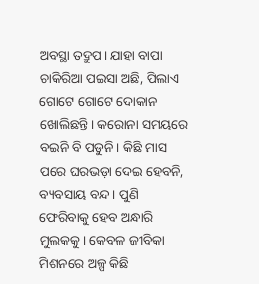ଅବସ୍ଥା ତଦ୍ରୁପ। ଯାହା ବାପା ଚାକିରିଆ ପଇସା ଅଛି, ପିଲାଏ ଗୋଟେ ଗୋଟେ ଦୋକାନ ଖୋଲିଛନ୍ତି। କରୋନା ସମୟରେ ବଇନି ବି ପଡୁନି। କିଛି ମାସ ପରେ ଘରଭଡ଼ା ଦେଇ ହେବନି, ବ୍ୟବସାୟ ବନ୍ଦ। ପୁଣି ଫେରିବାକୁ ହେବ ଅନ୍ଧାରି ମୁଲକକୁ। କେବଳ ଜୀବିକା ମିଶନରେ ଅଳ୍ପ କିଛି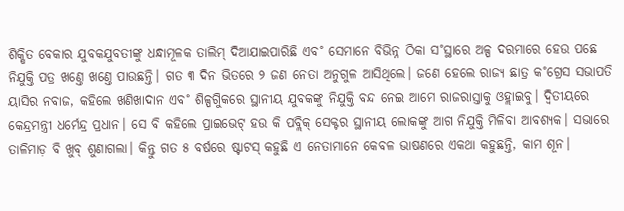ଶିକ୍ଷିତ ବେକାର ଯୁବକଯୁବତୀଙ୍କୁ ଧନ୍ଧାମୂଳକ ତାଲିମ୍ ଦିଆଯାଇପାରିଛି ଏବ˚ ସେମାନେ ବିଭିନ୍ନ ଠିକା ସ˚ସ୍ଥାରେ ଅଳ୍ପ ଦରମାରେ ହେଉ ପଛେ ନିଯୁକ୍ତି ପତ୍ର ଖଣ୍ତେ ଖଣ୍ତେ ପାଉଛନ୍ତି। ଗତ ୩ ଦିନ ଭିତରେ ୨ ଜଣ ନେତା ଅନୁଗୁଳ ଆସିଥିଲେ। ଜଣେ ହେଲେ ରାଜ୍ୟ ଛାତ୍ର କ˚ଗ୍ରେସ ସଭାପତି ୟାସିର ନବାଜ, କହିଲେ ଖଣିଖାଦାନ ଏବ˚ ଶିଳ୍ପଗୁିକରେ ସ୍ଥାନୀୟ ଯୁବକଙ୍କୁ ନିଯୁକ୍ତି ବନ୍ଦ ନେଇ ଆମେ ରାଜରାସ୍ତାକୁ ଓହ୍ଲାଇବୁ। ଦ୍ବିତୀୟରେ କେନ୍ଦ୍ରମନ୍ତ୍ରୀ ଧର୍ମେନ୍ଦ୍ର ପ୍ରଧାନ। ସେ ବି କହିଲେ ପ୍ରାଇଭେଟ୍ ହଉ କି ପବ୍ଲିକ୍ ସେକ୍ଟର ସ୍ଥାନୀୟ ଲୋକଙ୍କୁ ଆଗ ନିଯୁକ୍ତି ମିଳିବା ଆବଶ୍ୟକ। ସଭାରେ ତାଳିମାଡ଼ ବି ଖୁବ୍ ଶୁଣାଗଲା। କିନ୍ତୁ ଗତ ୫ ବର୍ଷରେ ଷ୍ଟାଟସ୍ କହୁଛି ଏ ନେତାମାନେ କେବଳ ଭାଷଣରେ ଏକଥା କହୁଛନ୍ତି, କାମ ଶୂନ।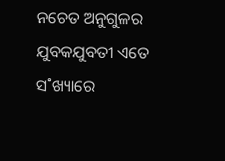ନଚେତ ଅନୁଗୁଳର ଯୁବକଯୁବତୀ ଏତେ ସ˚ଖ୍ୟାରେ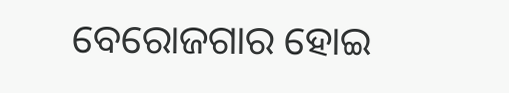ବେରୋଜଗାର ହୋଇ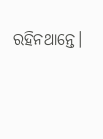ରହିନଥାନ୍ତେ।